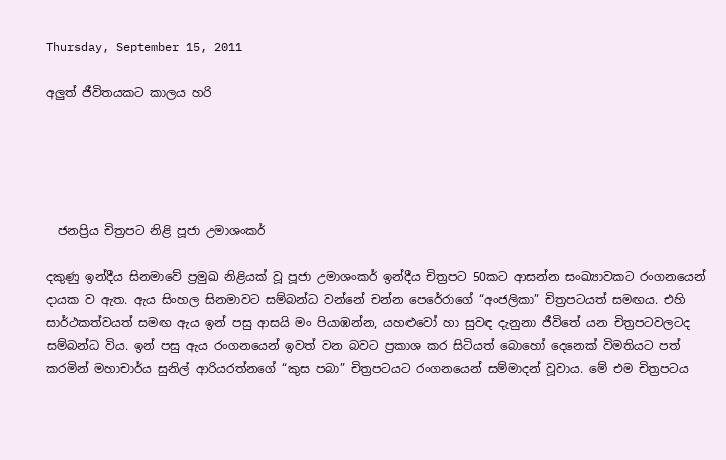Thursday, September 15, 2011

අලුත් ජීවිතයකට කාලය හරි





  ජනප්‍රිය චිත්‍රපට නිළි පූජා උමාශංකර්

දකුණු ඉන්දීය සිනමාවේ ප්‍රමුඛ නිළියක් වූ පූජා උමාශංකර් ඉන්දීය චිත්‍රපට 50කට ආසන්න සංඛ්‍යාවකට රංගනයෙන් දායක ව ඇත. ඇය සිංහල සිනමාවට සම්බන්ධ වන්නේ චන්න පෙරේරාගේ “අංජලිකා” චිත්‍රපටයත් සමඟය. එහි සාර්ථකත්වයත් සමඟ ඇය ඉන් පසු ආසයි මං පියාඹන්න, යහළුවෝ හා සුවඳ දැනුනා ජීවිතේ යන චිත්‍රපටවලටද සම්බන්ධ විය. ඉන් පසු ඇය රංගනයෙන් ඉවත් වන බවට ප්‍රකාශ කර සිටියත් බොහෝ දෙනෙක් විමතියට පත් කරමින් මහාචාර්ය සුනිල් ආරියරත්නගේ “කුස පබා” චිත්‍රපටයට රංගනයෙන් සම්මාදන් වූවාය. මේ එම චිත්‍රපටය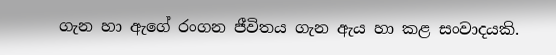ගැන හා ඇගේ රංගන ජීවිතය ගැන ඇය හා කළ සංවාදයකි.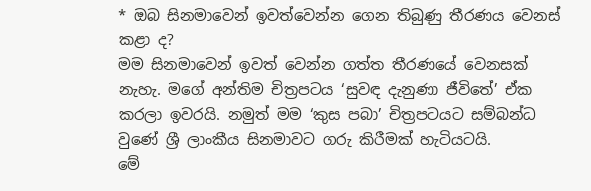* ඔබ සිනමාවෙන් ඉවත්වෙන්න ගෙන තිබුණු තීරණය වෙනස් කළා ද?
මම සිනමාවෙන් ඉවත් වෙන්න ගත්ත තීරණයේ වෙනසක් නැහැ. මගේ අන්තිම චිත්‍රපටය ‘සුවඳ දැනුණා ජීවිතේ’ ඒක කරලා ඉවරයි. නමුත් මම ‘කුස පබා’ චිත්‍රපටයට සම්බන්ධ වුණේ ශ්‍රී ලාංකීය සිනමාවට ගරු කිරීමක් හැටියටයි.
මේ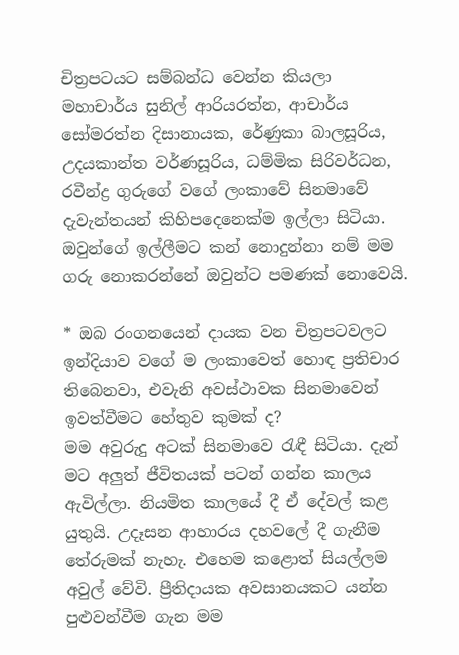චිත්‍රපටයට සම්බන්ධ වෙන්න කියලා මහාචාර්ය සුනිල් ආරියරත්න, ආචාර්ය සෝමරත්න දිසානායක, රේණුකා බාලසූරිය, උදයකාන්ත වර්ණසූරිය, ධම්මික සිරිවර්ධන, රවීන්ද්‍ර ගුරුගේ වගේ ලංකාවේ සිනමාවේ දැවැන්තයන් කිහිපදෙනෙක්ම ඉල්ලා සිටියා. ඔවුන්ගේ ඉල්ලීමට කන් නොදුන්නා නම් මම ගරු නොකරන්නේ ඔවුන්ට පමණක් නොවෙයි.

* ඔබ රංගනයෙන් දායක වන චිත්‍රපටවලට ඉන්දියාව වගේ ම ලංකාවෙත් හොඳ ප්‍රතිචාර තිබෙනවා, එවැනි අවස්ථාවක සිනමාවෙන් ඉවත්වීමට හේතුව කුමක් ද?
මම අවුරුදු අටක් සිනමාවෙ රැඳී සිටියා. දැන් මට අලුත් ජීවිතයක් පටන් ගන්න කාලය ඇවිල්ලා. නියමිත කාලයේ දී ඒ දේවල් කළ යුතුයි. උදෑසන ආහාරය දහවලේ දී ගැනීම තේරුමක් නැහැ. එහෙම කළොත් සියල්ලම අවුල් වේවි. ප්‍රීතිදායක අවසානයකට යන්න පුළුවන්වීම ගැන මම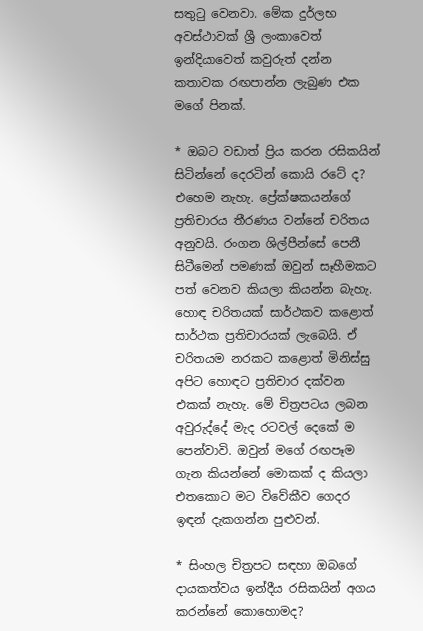සතුටු වෙනවා. මේක දුර්ලභ අවස්ථාවක් ශ්‍රී ලංකාවෙත් ඉන්දියාවෙත් කවුරුත් දන්න කතාවක රඟපාන්න ලැබුණ එක මගේ පිනක්.

* ඔබට වඩාත් ප්‍රිය කරන රසිකයින් සිටින්නේ දෙරටින් කොයි රටේ ද?
එහෙම නැහැ. ප්‍රේක්ෂකයන්ගේ ප්‍රතිචාරය තීරණය වන්නේ චරිතය අනුවයි. රංගන ශිල්පීන්සේ පෙනී සිටීමෙන් පමණක් ඔවුන් සෑහීමකට පත් වෙනව කියලා කියන්න බැහැ. හොඳ චරිතයක් සාර්ථකව කළොත් සාර්ථක ප්‍රතිචාරයක් ලැබෙයි. ඒ චරිතයම නරකට කළොත් මිනිස්සු අපිට හොඳට ප්‍රතිචාර දක්වන එකක් නැහැ. මේ චිත්‍රපටය ලබන අවුරුද්දේ මැද රටවල් දෙකේ ම පෙන්වාවි. ඔවුන් මගේ රඟපෑම ගැන කියන්නේ මොකක් ද කියලා එතකොට මට විවේකීව ගෙදර ඉඳන් දැකගන්න පුළුවන්.

* සිංහල චිත්‍රපට සඳහා ඔබගේ දායකත්වය ඉන්දීය රසිකයින් අගය කරන්නේ කොහොමද?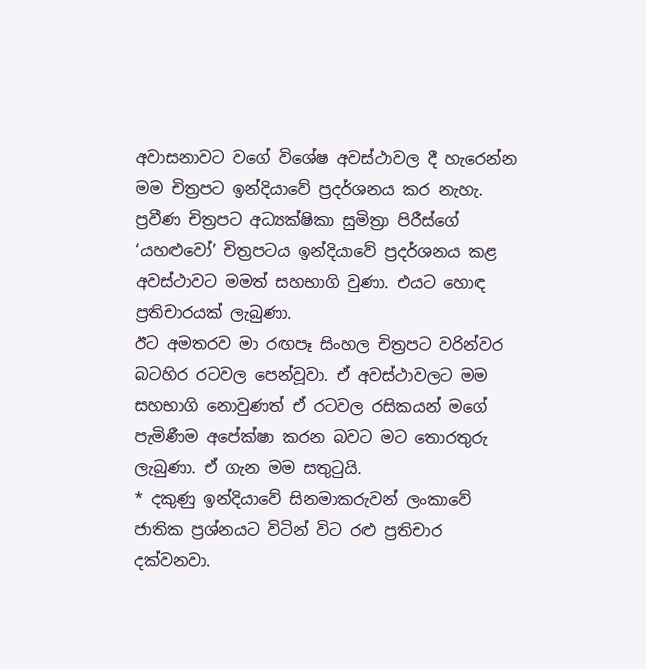අවාසනාවට වගේ විශේෂ අවස්ථාවල දී හැරෙන්න මම චිත්‍රපට ඉන්දියාවේ ප්‍රදර්ශනය කර නැහැ. ප්‍රවීණ චිත්‍රපට අධ්‍යක්ෂිකා සුමිත්‍රා පිරීස්ගේ ‘යහළුවෝ’ චිත්‍රපටය ඉන්දියාවේ ප්‍රදර්ශනය කළ අවස්ථාවට මමත් සහභාගි වුණා. එයට හොඳ ප්‍රතිචාරයක් ලැබුණා.
ඊට අමතරව මා රඟපෑ සිංහල චිත්‍රපට වරින්වර බටහිර රටවල පෙන්වූවා. ඒ අවස්ථාවලට මම සහභාගි නොවුණත් ඒ රටවල රසිකයන් මගේ පැමිණීම අපේක්ෂා කරන බවට මට තොරතුරු ලැබුණා. ඒ ගැන මම සතුටුයි.
* දකුණු ඉන්දියාවේ සිනමාකරුවන් ලංකාවේ ජාතික ප්‍රශ්නයට විටින් විට රළු ප්‍රතිචාර දක්වනවා.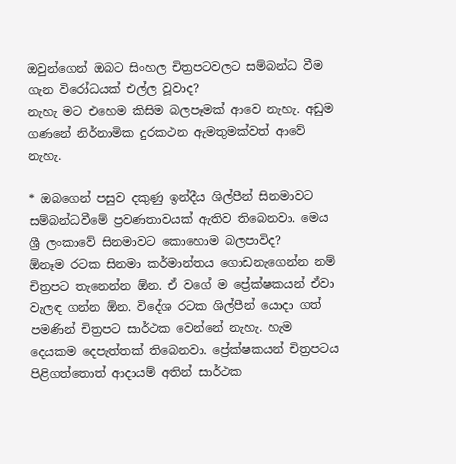ඔවුන්ගෙන් ඔබට සිංහල චිත්‍රපටවලට සම්බන්ධ වීම ගැන විරෝධයක් එල්ල වූවාද?
නැහැ මට එහෙම කිසිම බලපෑමක් ආවෙ නැහැ. අඩුම ගණනේ නිර්නාමික දුරකථන ඇමතුමක්වත් ආවේ නැහැ.

* ඔබගෙන් පසුව දකුණු ඉන්දීය ශිල්පීන් සිනමාවට සම්බන්ධවීමේ ප්‍රවණතාවයක් ඇතිව තිබෙනවා. මෙය ශ්‍රී ලංකාවේ සිනමාවට කොහොම බලපාවිද?
ඕනෑම රටක සිනමා කර්මාන්තය ගොඩනැගෙන්න නම් චිත්‍රපට තැනෙන්න ඕන. ඒ වගේ ම ප්‍රේක්ෂකයන් ඒවා වැලඳ ගන්න ඕන. විදේශ රටක ශිල්පීන් යොදා ගත් පමණින් චිත්‍රපට සාර්ථක වෙන්නේ නැහැ. හැම දෙයකම දෙපැත්තක් තිබෙනවා. ප්‍රේක්ෂකයන් චිත්‍රපටය පිළිගත්තොත් ආදායම් අතින් සාර්ථක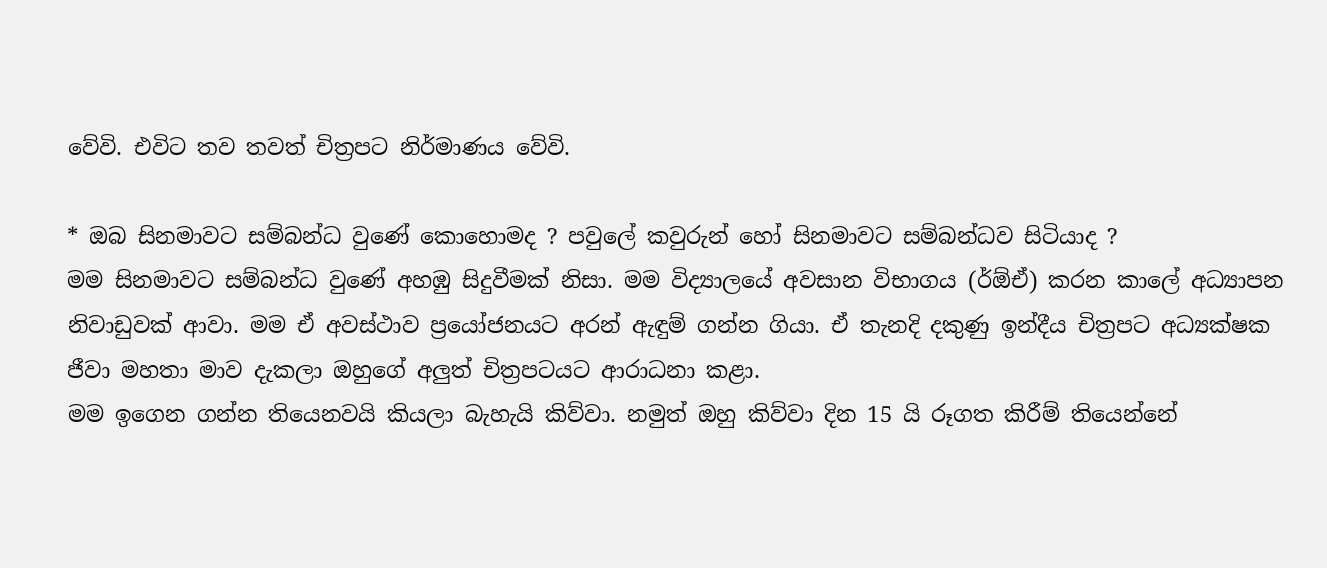වේවි. එවිට තව තවත් චිත්‍රපට නිර්මාණය වේවි.

* ඔබ සිනමාවට සම්බන්ධ වුණේ කොහොමද ? පවුලේ කවුරුන් හෝ සිනමාවට සම්බන්ධව සිටියාද ?
මම සිනමාවට සම්බන්ධ වුණේ අහඹු සිදුවීමක් නිසා. මම විද්‍යාලයේ අවසාන විභාගය (ර්ඕඒ) කරන කාලේ අධ්‍යාපන නිවාඩුවක් ආවා. මම ඒ අවස්ථාව ප්‍රයෝජනයට අරන් ඇඳුම් ගන්න ගියා. ඒ තැනදි දකුණු ඉන්දීය චිත්‍රපට අධ්‍යක්ෂක ජීවා මහතා මාව දැකලා ඔහුගේ අලුත් චිත්‍රපටයට ආරාධනා කළා.
මම ඉගෙන ගන්න තියෙනවයි කියලා බැහැයි කිව්වා. නමුත් ඔහු කිව්වා දින 15 යි රූගත කිරීම් තියෙන්නේ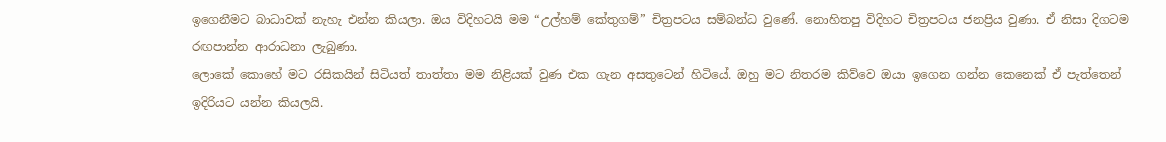ඉගෙනීමට බාධාවක් නැහැ එන්න කියලා. ඔය විදිහටයි මම “උල්හම් කේතුගම්” චිත්‍රපටය සම්බන්ධ වුණේ. නොහිතපු විදිහට චිත්‍රපටය ජනප්‍රිය වුණා. ඒ නිසා දිගටම රඟපාන්න ආරාධනා ලැබුණා.
ලොකේ කොහේ මට රසිකයින් සිටියත් තාත්තා මම නිළියක් වුණ එක ගැන අසතුටෙන් හිටියේ. ඔහු මට නිතරම කිව්වෙ ඔයා ඉගෙන ගන්න කෙනෙක් ඒ පැත්තෙන් ඉදිරියට යන්න කියලයි.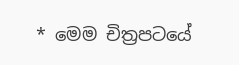* මෙම චිත්‍රපටයේ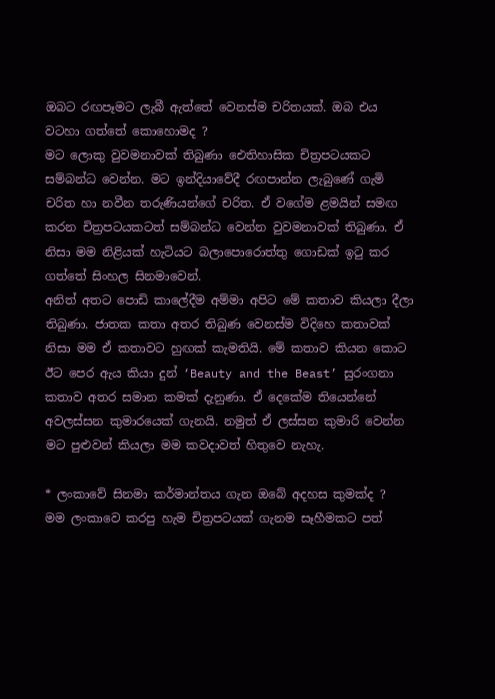ඔබට රඟපෑමට ලැබී ඇත්තේ වෙනස්ම චරිතයක්. ඔබ එය වටහා ගත්තේ කොහොමද ?
මට ලොකු වුවමනාවක් තිබුණා ඓතිහාසික චිත්‍රපටයකට සම්බන්ධ වෙන්න. මට ඉන්දියාවේදී රඟපාන්න ලැබුණේ ගැමි චරිත හා නවීන තරුණියන්ගේ චරිත. ඒ වගේම ළමයින් සමඟ කරන චිත්‍රපටයකටත් සම්බන්ධ වෙන්න වුවමනාවක් තිබුණා. ඒ නිසා මම නිළියක් හැටියට බලාපොරොත්තු ගොඩක් ඉටු කර ගත්තේ සිංහල සිනමාවෙන්.
අනිත් අතට පොඩි කාලේදීම අම්මා අපිට මේ කතාව කියලා දීලා තිබුණා. ජාතක කතා අතර තිබුණ වෙනස්ම විදිහෙ කතාවක් නිසා මම ඒ කතාවට හුඟක් කැමතියි. මේ කතාව කියන කොට ඊට පෙර ඇය කියා දුන් ‘Beauty and the Beast’ සුරංගනා කතාව අතර සමාන කමක් දැනුණා. ඒ දෙකේම තියෙන්නේ අවලස්සන කුමාරයෙක් ගැනයි. නමුත් ඒ ලස්සන කුමාරි වෙන්න මට පුළුවන් කියලා මම කවදාවත් හිතුවෙ නැහැ.

* ලංකාවේ සිනමා කර්මාන්තය ගැන ඔබේ අදහස කුමක්ද ?
මම ලංකාවෙ කරපු හැම චිත්‍රපටයක් ගැනම සෑහීමකට පත්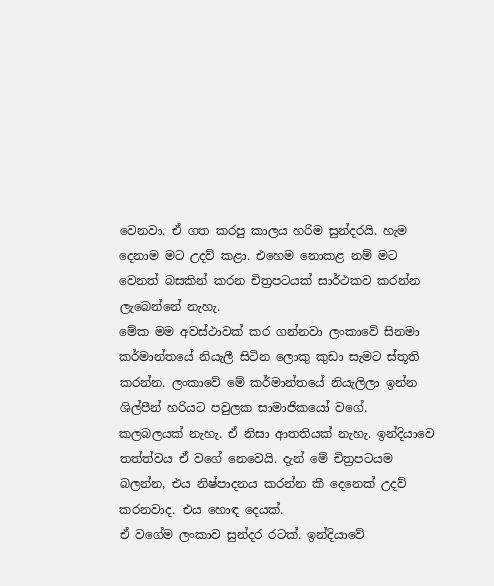වෙනවා. ඒ ගත කරපු කාලය හරිම සුන්දරයි. හැම දෙනාම මට උදව් කළා. එහෙම නොකළ නම් මට වෙනත් බසකින් කරන චිත්‍රපටයක් සාර්ථකව කරන්න ලැබෙන්නේ නැහැ.
මේක මම අවස්ථාවක් කර ගන්නවා ලංකාවේ සිනමා කර්මාන්තයේ නියැලී සිටින ලොකු කුඩා සැමට ස්තූති කරන්න. ලංකාවේ මේ කර්මාන්තයේ නියැලිලා ඉන්න ශිල්පීන් හරියට පවුලක සාමාජිකයෝ වගේ. කලබලයක් නැහැ. ඒ නිසා ආතතියක් නැහැ. ඉන්දියාවෙ තත්ත්වය ඒ වගේ නෙවෙයි. දැන් මේ චිත්‍රපටයම බලන්න, එය නිෂ්පාදනය කරන්න කී දෙනෙක් උදව් කරනවාද. එය හොඳ දෙයක්.
ඒ වගේම ලංකාව සුන්දර රටක්. ඉන්දියාවේ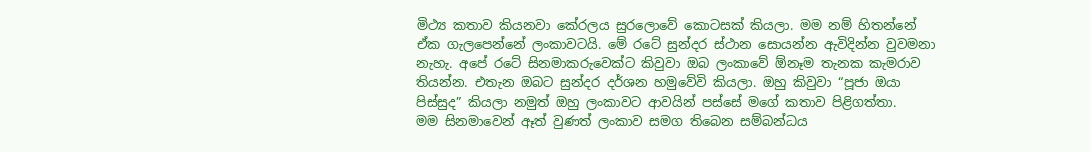මිථ්‍ය කතාව කියනවා කේරලය සුරලොවේ කොටසක් කියලා. මම නම් හිතන්නේ ඒක ගැලපෙන්නේ ලංකාවටයි. මේ රටේ සුන්දර ස්ථාන සොයන්න ඇවිදින්න වුවමනා නැහැ. අපේ රටේ සිනමාකරුවෙක්ට කිවුවා ඔබ ලංකාවේ ඕනෑම තැනක කැමරාව තියන්න. එතැන ඔබට සුන්දර දර්ශන හමුවේවි කියලා. ඔහු කිවුවා “පූජා ඔයා පිස්සුද” කියලා නමුත් ඔහු ලංකාවට ආවයින් පස්සේ මගේ කතාව පිළිගත්තා.
මම සිනමාවෙන් ඈත් වුණත් ලංකාව සමග තිබෙන සම්බන්ධය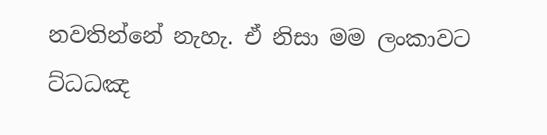නවතින්නේ නැහැ. ඒ නිසා මම ලංකාවට ට්ධධඤ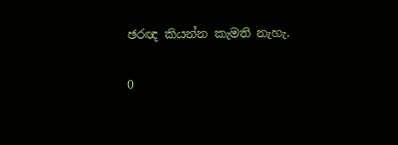ඡරඥ කියන්න කැමති නැහැ.

0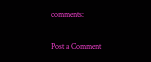comments:

Post a Comment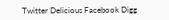Twitter Delicious Facebook Digg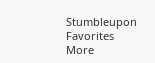Stumbleupon Favorites More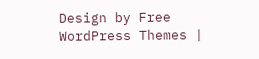Design by Free WordPress Themes |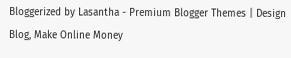Bloggerized by Lasantha - Premium Blogger Themes | Design Blog, Make Online Money